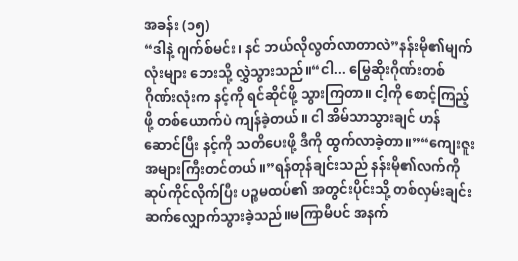အခန်း (၁၅)
“ဒါနဲ့ ဂျက်စ်မင်း၊ နင် ဘယ်လိုလွတ်လာတာလဲ”နန်းမို၏မျက်လုံးများ ဘေးသို့ လွှဲသွားသည်။“ငါ... မြွေဆိုးဂိုဏ်းတစ်ဂိုဏ်းလုံးက နင့်ကို ရင်ဆိုင်ဖို့ သွားကြတာ။ ငါ့ကို စောင့်ကြည့်ဖို့ တစ်ယောက်ပဲ ကျန်ခဲ့တယ်။ ငါ အိမ်သာသွားချင် ဟန်ဆောင်ပြီး နင့်ကို သတိပေးဖို့ ဒီကို ထွက်လာခဲ့တာ။”“ကျေးဇူးအများကြီးတင်တယ်။”ရန်တုန်ချင်းသည် နန်းမို၏လက်ကို ဆုပ်ကိုင်လိုက်ပြီး ပဉ္စမထပ်၏ အတွင်းပိုင်းသို့ တစ်လှမ်းချင်း ဆက်လျှောက်သွားခဲ့သည်။မကြာမီပင် အနက်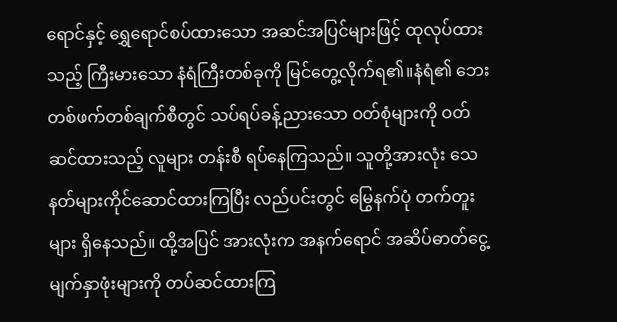ရောင်နှင့် ရွှေရောင်စပ်ထားသော အဆင်အပြင်များဖြင့် ထုလုပ်ထားသည့် ကြီးမားသော နံရံကြီးတစ်ခုကို မြင်တွေ့လိုက်ရ၏။နံရံ၏ ဘေးတစ်ဖက်တစ်ချက်စီတွင် သပ်ရပ်ခန့်ညားသော ဝတ်စုံများကို ဝတ်ဆင်ထားသည့် လူများ တန်းစီ ရပ်နေကြသည်။ သူတို့အားလုံး သေနတ်များကိုင်ဆောင်ထားကြပြီး လည်ပင်းတွင် မြွေနက်ပုံ တက်တူးများ ရှိနေသည်။ ထို့အပြင် အားလုံးက အနက်ရောင် အဆိပ်ဓာတ်ငွေ့မျက်နှာဖုံးများကို တပ်ဆင်ထားကြ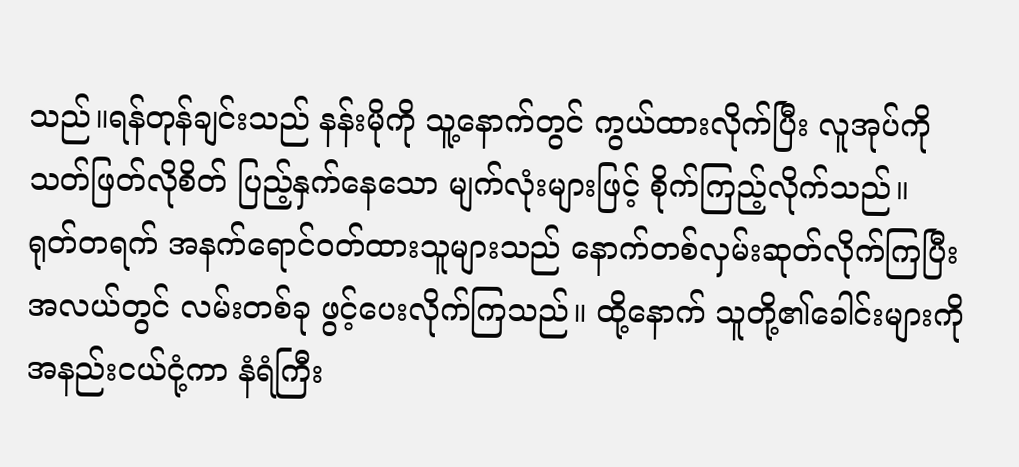သည်။ရန်တုန်ချင်းသည် နန်းမိုကို သူ့နောက်တွင် ကွယ်ထားလိုက်ပြီး လူအုပ်ကို သတ်ဖြတ်လိုစိတ် ပြည့်နှက်နေသော မျက်လုံးများဖြင့် စိုက်ကြည့်လိုက်သည်။
ရုတ်တရက် အနက်ရောင်ဝတ်ထားသူများသည် နောက်တစ်လှမ်းဆုတ်လိုက်ကြပြီး အလယ်တွင် လမ်းတစ်ခု ဖွင့်ပေးလိုက်ကြသည်။ ထို့နောက် သူတို့၏ခေါင်းများကို အနည်းငယ်ငုံ့ကာ နံရံကြီး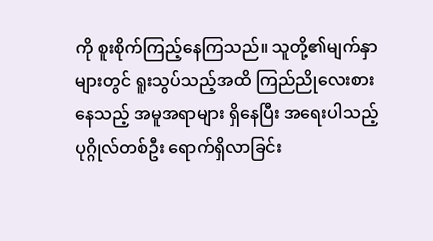ကို စူးစိုက်ကြည့်နေကြသည်။ သူတို့၏မျက်နှာများတွင် ရူးသွပ်သည့်အထိ ကြည်ညိုလေးစားနေသည့် အမူအရာများ ရှိနေပြီး အရေးပါသည့် ပုဂ္ဂိုလ်တစ်ဦး ရောက်ရှိလာခြင်း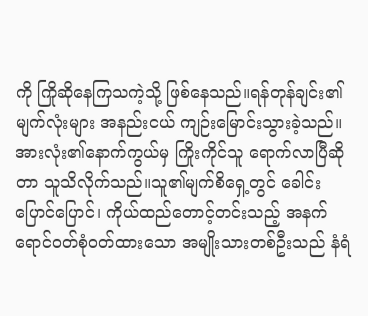ကို ကြိုဆိုနေကြသကဲ့သို့ ဖြစ်နေသည်။ရန်တုန်ချင်း၏ မျက်လုံးများ အနည်းငယ် ကျဉ်းမြောင်းသွားခဲ့သည်။ အားလုံး၏နောက်ကွယ်မှ ကြိုးကိုင်သူ ရောက်လာပြီဆိုတာ သူသိလိုက်သည်။သူ၏မျက်စိရှေ့တွင် ခေါင်းပြောင်ပြောင်၊ ကိုယ်ထည်တောင့်တင်းသည့် အနက်ရောင်ဝတ်စုံဝတ်ထားသော အမျိုးသားတစ်ဦးသည် နံရံ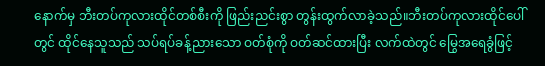နောက်မှ ဘီးတပ်ကုလားထိုင်တစ်စီးကို ဖြည်းညင်းစွာ တွန်းထွက်လာခဲ့သည်။ဘီးတပ်ကုလားထိုင်ပေါ်တွင် ထိုင်နေသူသည် သပ်ရပ်ခန့်ညားသော ဝတ်စုံကို ဝတ်ဆင်ထားပြီး လက်ထဲတွင် မြွေအရေခွံဖြင့်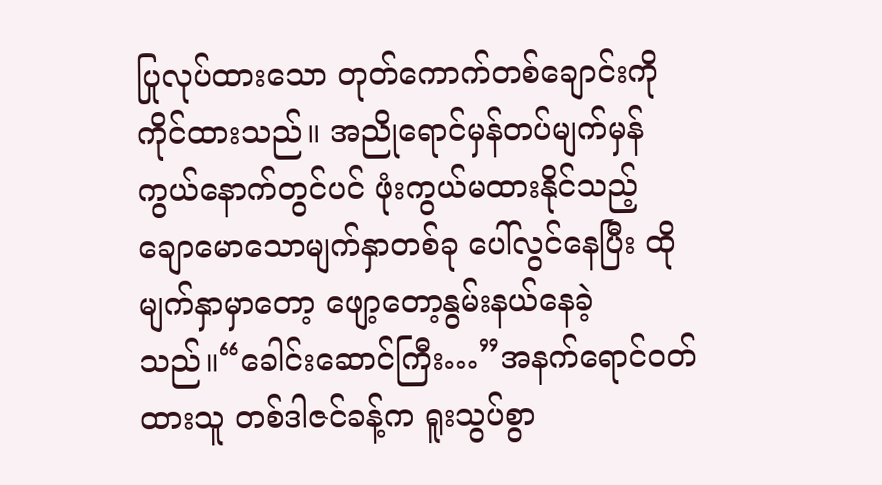ပြုလုပ်ထားသော တုတ်ကောက်တစ်ချောင်းကို ကိုင်ထားသည်။ အညိုရောင်မှန်တပ်မျက်မှန်ကွယ်နောက်တွင်ပင် ဖုံးကွယ်မထားနိုင်သည့် ချောမောသောမျက်နှာတစ်ခု ပေါ်လွင်နေပြီး ထိုမျက်နှာမှာတော့ ဖျော့တော့နွမ်းနယ်နေခဲ့သည်။“ခေါင်းဆောင်ကြီး…”အနက်ရောင်ဝတ်ထားသူ တစ်ဒါဇင်ခန့်က ရူးသွပ်စွာ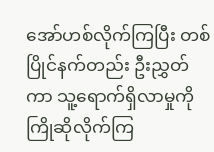အော်ဟစ်လိုက်ကြပြီး တစ်ပြိုင်နက်တည်း ဦးညွှတ်ကာ သူ့ရောက်ရှိလာမှုကို ကြိုဆိုလိုက်ကြ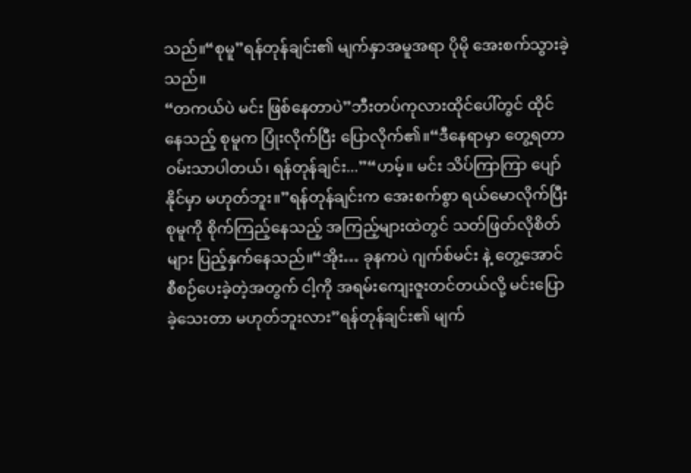သည်။“စုမူ”ရန်တုန်ချင်း၏ မျက်နှာအမူအရာ ပိုမို အေးစက်သွားခဲ့သည်။
“တကယ်ပဲ မင်း ဖြစ်နေတာပဲ”ဘီးတပ်ကုလားထိုင်ပေါ်တွင် ထိုင်နေသည့် စုမူက ပြုံးလိုက်ပြီး ပြောလိုက်၏။“ဒီနေရာမှာ တွေ့ရတာ ဝမ်းသာပါတယ်၊ ရန်တုန်ချင်း...”“ဟမ့်။ မင်း သိပ်ကြာကြာ ပျော်နိုင်မှာ မဟုတ်ဘူး။”ရန်တုန်ချင်းက အေးစက်စွာ ရယ်မောလိုက်ပြီး စုမူကို စိုက်ကြည့်နေသည့် အကြည့်များထဲတွင် သတ်ဖြတ်လိုစိတ်များ ပြည့်နှက်နေသည်။“အိုး… ခုနကပဲ ဂျက်စ်မင်း နဲ့ တွေ့အောင် စီစဉ်ပေးခဲ့တဲ့အတွက် ငါ့ကို အရမ်းကျေးဇူးတင်တယ်လို့ မင်းပြောခဲ့သေးတာ မဟုတ်ဘူးလား”ရန်တုန်ချင်း၏ မျက်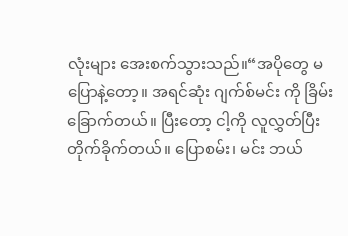လုံးများ အေးစက်သွားသည်။“အပိုတွေ မပြောနဲ့တော့။ အရင်ဆုံး ဂျက်စ်မင်း ကို ခြိမ်းခြောက်တယ်။ ပြီးတော့ ငါ့ကို လူလွှတ်ပြီး တိုက်ခိုက်တယ်။ ပြောစမ်း၊ မင်း ဘယ်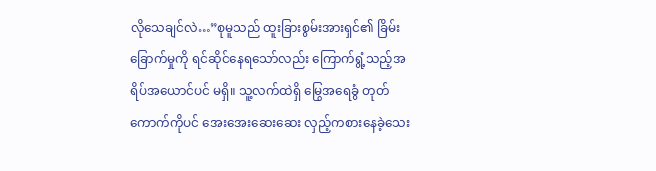လိုသေချင်လဲ…”စုမူသည် ထူးခြားစွမ်းအားရှင်၏ ခြိမ်းခြောက်မှုကို ရင်ဆိုင်နေရသော်လည်း ကြောက်ရွံ့သည့်အရိပ်အယောင်ပင် မရှိ။ သူ့လက်ထဲရှိ မြွေအရေခွံ တုတ်ကောက်ကိုပင် အေးအေးဆေးဆေး လှည့်ကစားနေခဲ့သေး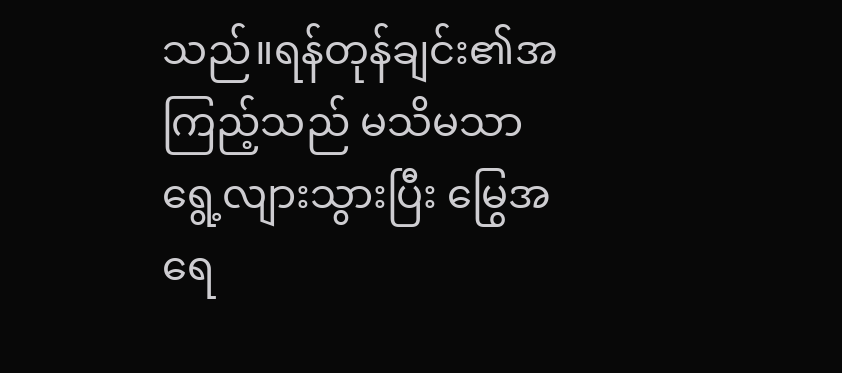သည်။ရန်တုန်ချင်း၏အကြည့်သည် မသိမသာ ရွေ့လျားသွားပြီး မြွေအရေ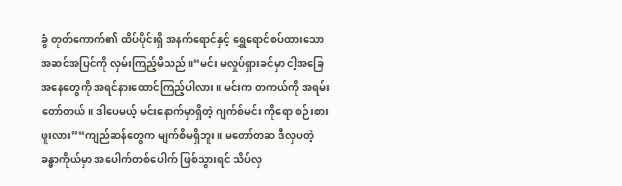ခွံ တုတ်ကောက်၏ ထိပ်ပိုင်းရှိ အနက်ရောင်နှင့် ရွှေရောင်စပ်ထားသော အဆင်အပြင်ကို လှမ်းကြည့်မိသည်။“မင်း မလှုပ်ရှားခင်မှာ ငါ့အခြေအနေတွေကို အရင်နားထောင်ကြည့်ပါလား။ မင်းက တကယ်ကို အရမ်းတော်တယ်။ ဒါပေမယ့် မင်းနောက်မှာရှိတဲ့ ဂျက်စ်မင်း ကိုရော စဉ်းစားဖူးလား”“ကျည်ဆန်တွေက မျက်စိမရှိဘူး။ မတော်တဆ ဒီလှပတဲ့ခန္ဓာကိုယ်မှာ အပေါက်တစ်ပေါက် ဖြစ်သွားရင် သိပ်လှ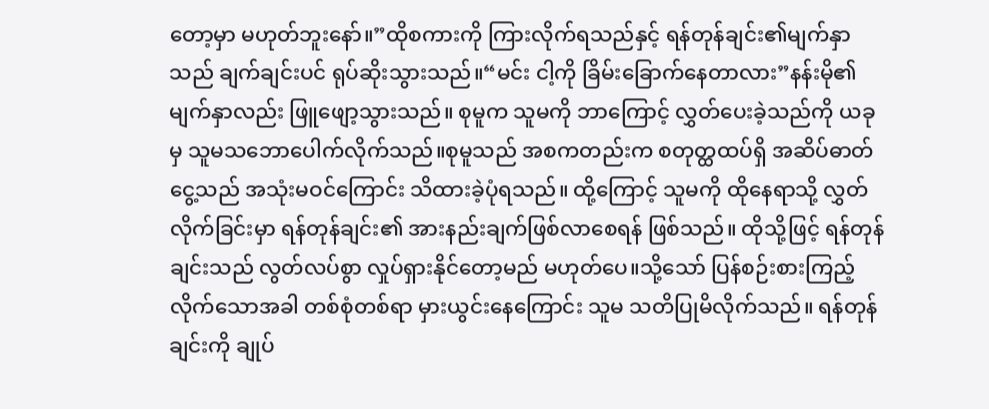တော့မှာ မဟုတ်ဘူးနော်။”ထိုစကားကို ကြားလိုက်ရသည်နှင့် ရန်တုန်ချင်း၏မျက်နှာသည် ချက်ချင်းပင် ရုပ်ဆိုးသွားသည်။“မင်း ငါ့ကို ခြိမ်းခြောက်နေတာလား”နန်းမို၏မျက်နှာလည်း ဖြူဖျော့သွားသည်။ စုမူက သူမကို ဘာကြောင့် လွှတ်ပေးခဲ့သည်ကို ယခုမှ သူမသဘောပေါက်လိုက်သည်။စုမူသည် အစကတည်းက စတုတ္ထထပ်ရှိ အဆိပ်ဓာတ်ငွေ့သည် အသုံးမဝင်ကြောင်း သိထားခဲ့ပုံရသည်။ ထို့ကြောင့် သူမကို ထိုနေရာသို့ လွှတ်လိုက်ခြင်းမှာ ရန်တုန်ချင်း၏ အားနည်းချက်ဖြစ်လာစေရန် ဖြစ်သည်။ ထိုသို့ဖြင့် ရန်တုန်ချင်းသည် လွတ်လပ်စွာ လှုပ်ရှားနိုင်တော့မည် မဟုတ်ပေ။သို့သော် ပြန်စဉ်းစားကြည့်လိုက်သောအခါ တစ်စုံတစ်ရာ မှားယွင်းနေကြောင်း သူမ သတိပြုမိလိုက်သည်။ ရန်တုန်ချင်းကို ချုပ်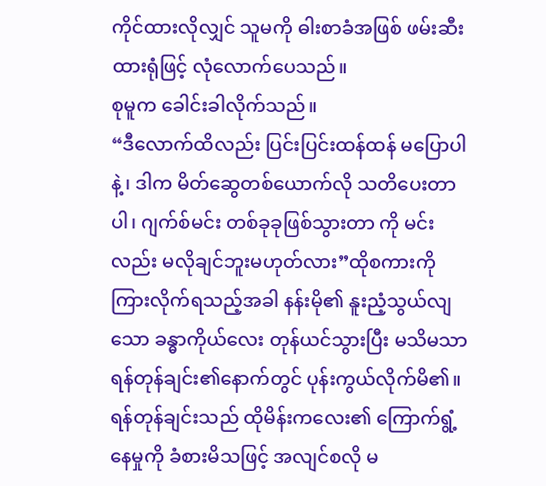ကိုင်ထားလိုလျှင် သူမကို ဓါးစာခံအဖြစ် ဖမ်းဆီးထားရုံဖြင့် လုံလောက်ပေသည်။
စုမူက ခေါင်းခါလိုက်သည်။
“ဒီလောက်ထိလည်း ပြင်းပြင်းထန်ထန် မပြောပါနဲ့၊ ဒါက မိတ်ဆွေတစ်ယောက်လို သတိပေးတာပါ၊ ဂျက်စ်မင်း တစ်ခုခုဖြစ်သွားတာ ကို မင်းလည်း မလိုချင်ဘူးမဟုတ်လား”ထိုစကားကို ကြားလိုက်ရသည့်အခါ နန်းမို၏ နူးညံ့သွယ်လျသော ခန္ဓာကိုယ်လေး တုန်ယင်သွားပြီး မသိမသာ ရန်တုန်ချင်း၏နောက်တွင် ပုန်းကွယ်လိုက်မိ၏။
ရန်တုန်ချင်းသည် ထိုမိန်းကလေး၏ ကြောက်ရွံ့နေမှုကို ခံစားမိသဖြင့် အလျင်စလို မ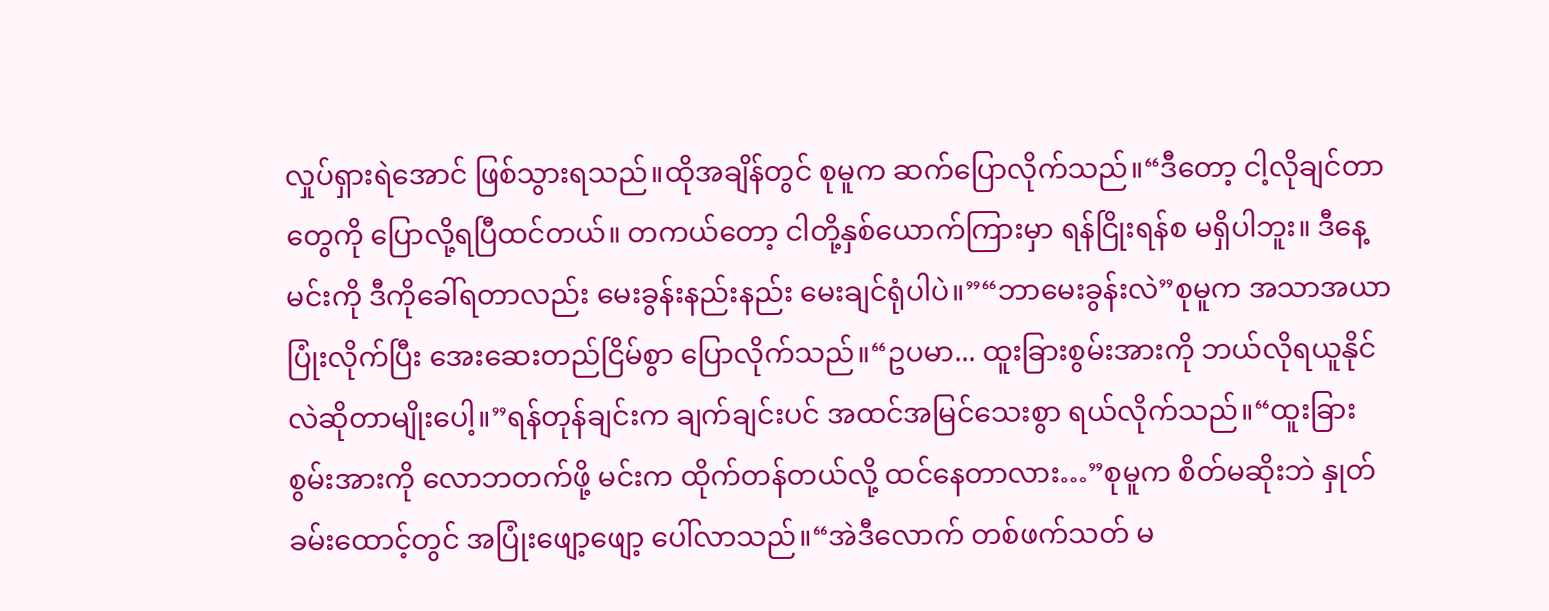လှုပ်ရှားရဲအောင် ဖြစ်သွားရသည်။ထိုအချိန်တွင် စုမူက ဆက်ပြောလိုက်သည်။“ဒီတော့ ငါ့လိုချင်တာတွေကို ပြောလို့ရပြီထင်တယ်။ တကယ်တော့ ငါတို့နှစ်ယောက်ကြားမှာ ရန်ငြိုးရန်စ မရှိပါဘူး။ ဒီနေ့ မင်းကို ဒီကိုခေါ်ရတာလည်း မေးခွန်းနည်းနည်း မေးချင်ရုံပါပဲ။”“ဘာမေးခွန်းလဲ”စုမူက အသာအယာ ပြုံးလိုက်ပြီး အေးဆေးတည်ငြိမ်စွာ ပြောလိုက်သည်။“ဥပမာ... ထူးခြားစွမ်းအားကို ဘယ်လိုရယူနိုင်လဲဆိုတာမျိုးပေါ့။”ရန်တုန်ချင်းက ချက်ချင်းပင် အထင်အမြင်သေးစွာ ရယ်လိုက်သည်။“ထူးခြားစွမ်းအားကို လောဘတက်ဖို့ မင်းက ထိုက်တန်တယ်လို့ ထင်နေတာလား…”စုမူက စိတ်မဆိုးဘဲ နှုတ်ခမ်းထောင့်တွင် အပြုံးဖျော့ဖျော့ ပေါ်လာသည်။“အဲဒီလောက် တစ်ဖက်သတ် မ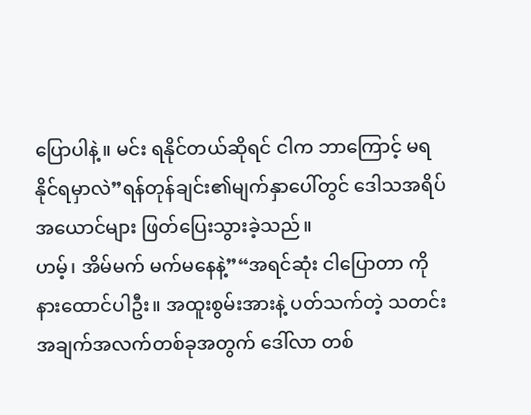ပြောပါနဲ့။ မင်း ရနိုင်တယ်ဆိုရင် ငါက ဘာကြောင့် မရနိုင်ရမှာလဲ”ရန်တုန်ချင်း၏မျက်နှာပေါ်တွင် ဒေါသအရိပ်အယောင်များ ဖြတ်ပြေးသွားခဲ့သည်။
ဟမ့်၊ အိမ်မက် မက်မနေနဲ့”“အရင်ဆုံး ငါပြောတာ ကို နားထောင်ပါဦး။ အထူးစွမ်းအားနဲ့ ပတ်သက်တဲ့ သတင်းအချက်အလက်တစ်ခုအတွက် ဒေါ်လာ တစ်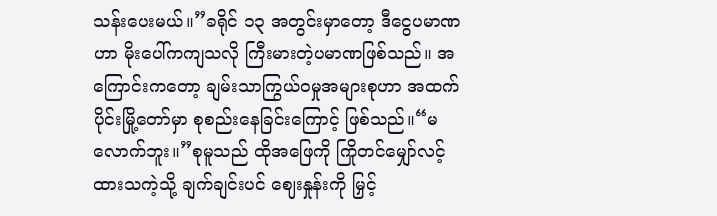သန်းပေးမယ်။”ခရိုင် ၁၃ အတွင်းမှာတော့ ဒီငွေပမာဏဟာ မိုးပေါ်ကကျသလို ကြီးမားတဲ့ပမာဏဖြစ်သည်။ အကြောင်းကတော့ ချမ်းသာကြွယ်ဝမှုအများစုဟာ အထက်ပိုင်းမြို့တော်မှာ စုစည်းနေခြင်းကြောင့် ဖြစ်သည်။“မလောက်ဘူး။”စုမူသည် ထိုအဖြေကို ကြိုတင်မျှော်လင့်ထားသကဲ့သို့ ချက်ချင်းပင် ဈေးနှုန်းကို မြှင့်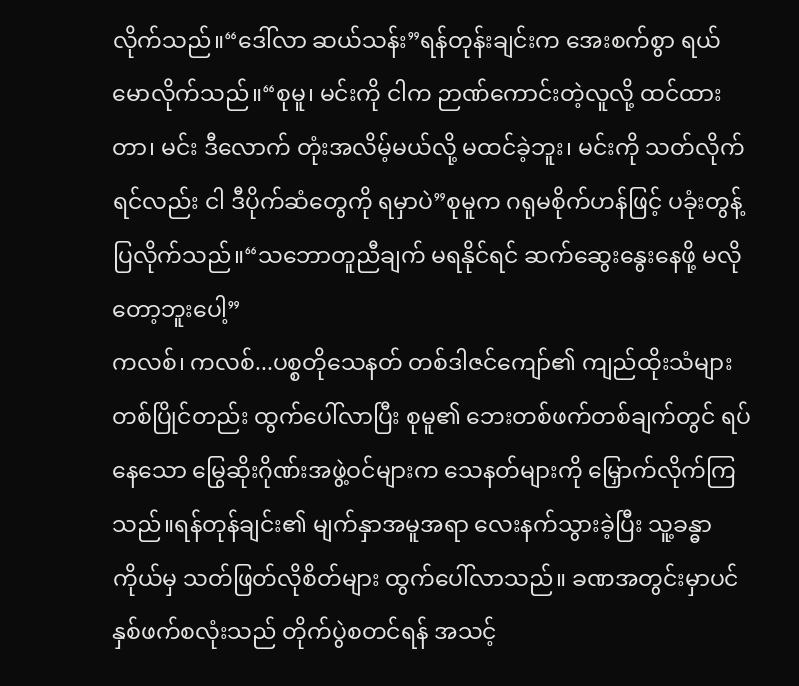လိုက်သည်။“ဒေါ်လာ ဆယ်သန်း”ရန်တုန်းချင်းက အေးစက်စွာ ရယ်မောလိုက်သည်။“စုမူ၊ မင်းကို ငါက ဉာဏ်ကောင်းတဲ့လူလို့ ထင်ထားတာ၊ မင်း ဒီလောက် တုံးအလိမ့်မယ်လို့ မထင်ခဲ့ဘူး၊ မင်းကို သတ်လိုက်ရင်လည်း ငါ ဒီပိုက်ဆံတွေကို ရမှာပဲ”စုမူက ဂရုမစိုက်ဟန်ဖြင့် ပခုံးတွန့်ပြလိုက်သည်။“သဘောတူညီချက် မရနိုင်ရင် ဆက်ဆွေးနွေးနေဖို့ မလိုတော့ဘူးပေါ့”
ကလစ်၊ ကလစ်...ပစ္စတိုသေနတ် တစ်ဒါဇင်ကျော်၏ ကျည်ထိုးသံများ တစ်ပြိုင်တည်း ထွက်ပေါ်လာပြီး စုမူ၏ ဘေးတစ်ဖက်တစ်ချက်တွင် ရပ်နေသော မြွေဆိုးဂိုဏ်းအဖွဲ့ဝင်များက သေနတ်များကို မြှောက်လိုက်ကြသည်။ရန်တုန်ချင်း၏ မျက်နှာအမူအရာ လေးနက်သွားခဲ့ပြီး သူ့ခန္ဓာကိုယ်မှ သတ်ဖြတ်လိုစိတ်များ ထွက်ပေါ်လာသည်။ ခဏအတွင်းမှာပင် နှစ်ဖက်စလုံးသည် တိုက်ပွဲစတင်ရန် အသင့်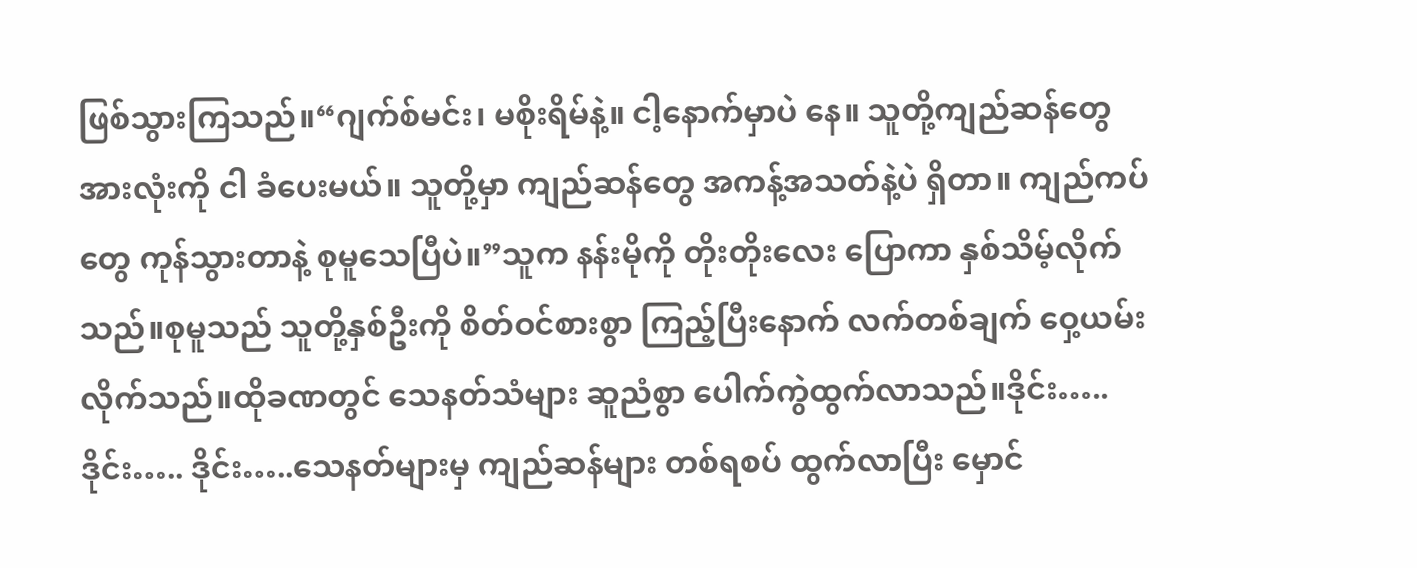ဖြစ်သွားကြသည်။“ဂျက်စ်မင်း၊ မစိုးရိမ်နဲ့။ ငါ့နောက်မှာပဲ နေ။ သူတို့ကျည်ဆန်တွေ အားလုံးကို ငါ ခံပေးမယ်။ သူတို့မှာ ကျည်ဆန်တွေ အကန့်အသတ်နဲ့ပဲ ရှိတာ။ ကျည်ကပ်တွေ ကုန်သွားတာနဲ့ စုမူသေပြီပဲ။”သူက နန်းမိုကို တိုးတိုးလေး ပြောကာ နှစ်သိမ့်လိုက်သည်။စုမူသည် သူတို့နှစ်ဦးကို စိတ်ဝင်စားစွာ ကြည့်ပြီးနောက် လက်တစ်ချက် ဝှေ့ယမ်းလိုက်သည်။ထိုခဏတွင် သေနတ်သံများ ဆူညံစွာ ပေါက်ကွဲထွက်လာသည်။ဒိုင်း….. ဒိုင်း….. ဒိုင်း…..သေနတ်များမှ ကျည်ဆန်များ တစ်ရစပ် ထွက်လာပြီး မှောင်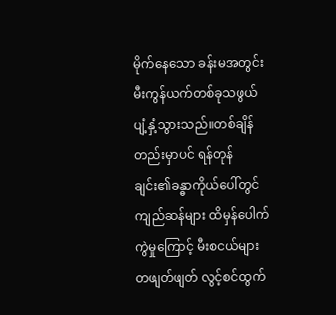မိုက်နေသော ခန်းမအတွင်း မီးကွန်ယက်တစ်ခုသဖွယ် ပျံ့နှံ့သွားသည်။တစ်ချိန်တည်းမှာပင် ရန်တုန်ချင်း၏ခန္ဓာကိုယ်ပေါ်တွင် ကျည်ဆန်များ ထိမှန်ပေါက်ကွဲမှုကြောင့် မီးစငယ်များ တဖျတ်ဖျတ် လွင့်စင်ထွက်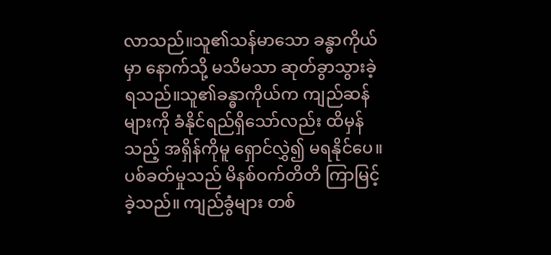လာသည်။သူ၏သန်မာသော ခန္ဓာကိုယ်မှာ နောက်သို့ မသိမသာ ဆုတ်ခွာသွားခဲ့ရသည်။သူ၏ခန္ဓာကိုယ်က ကျည်ဆန်များကို ခံနိုင်ရည်ရှိသော်လည်း ထိမှန်သည့် အရှိန်ကိုမူ ရှောင်လွှဲ၍ မရနိုင်ပေ။
ပစ်ခတ်မှုသည် မိနစ်ဝက်တိတိ ကြာမြင့်ခဲ့သည်။ ကျည်ခွံများ တစ်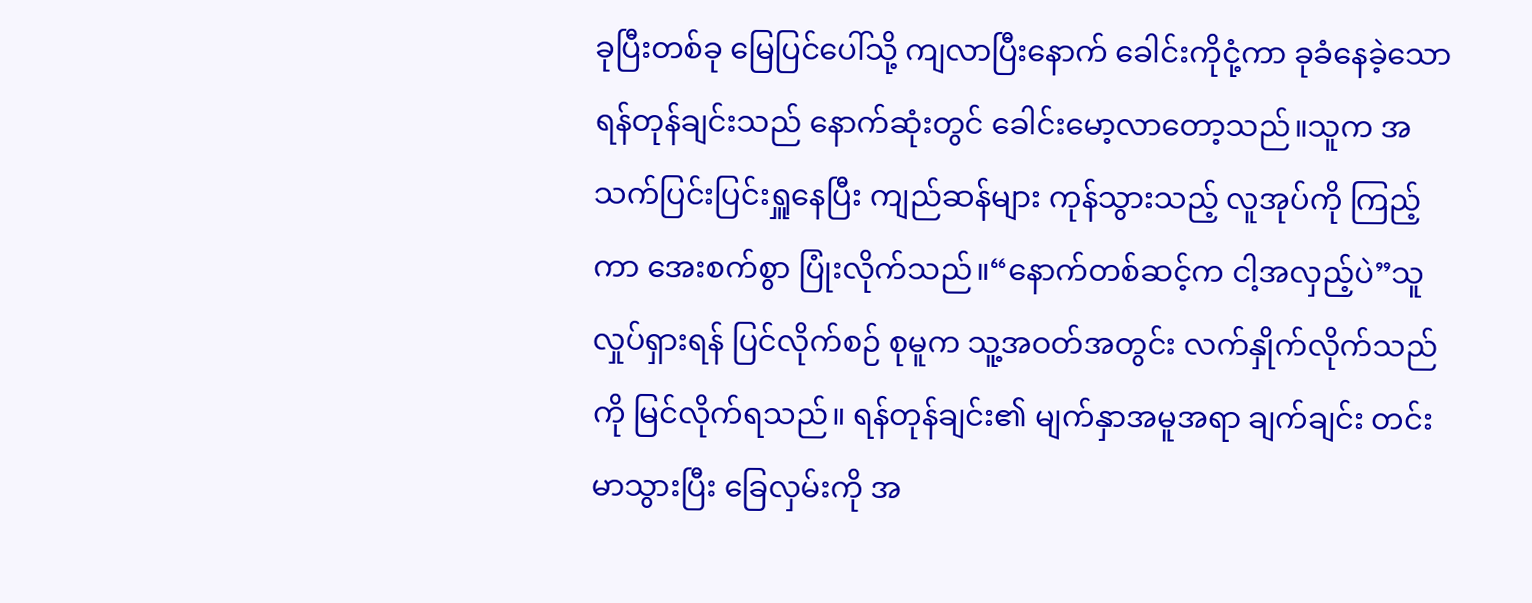ခုပြီးတစ်ခု မြေပြင်ပေါ်သို့ ကျလာပြီးနောက် ခေါင်းကိုငုံ့ကာ ခုခံနေခဲ့သော ရန်တုန်ချင်းသည် နောက်ဆုံးတွင် ခေါင်းမော့လာတော့သည်။သူက အသက်ပြင်းပြင်းရှူနေပြီး ကျည်ဆန်များ ကုန်သွားသည့် လူအုပ်ကို ကြည့်ကာ အေးစက်စွာ ပြုံးလိုက်သည်။“နောက်တစ်ဆင့်က ငါ့အလှည့်ပဲ”သူ လှုပ်ရှားရန် ပြင်လိုက်စဉ် စုမူက သူ့အဝတ်အတွင်း လက်နှိုက်လိုက်သည်ကို မြင်လိုက်ရသည်။ ရန်တုန်ချင်း၏ မျက်နှာအမူအရာ ချက်ချင်း တင်းမာသွားပြီး ခြေလှမ်းကို အ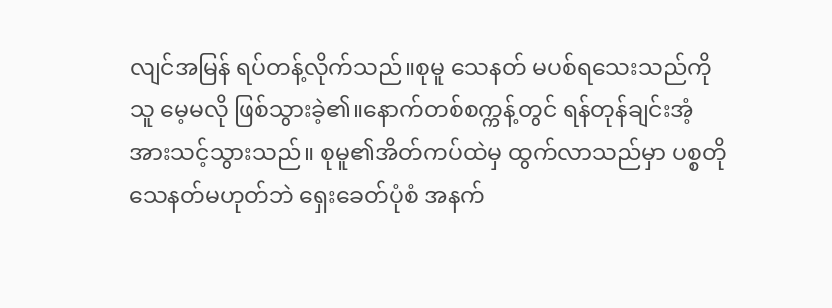လျင်အမြန် ရပ်တန့်လိုက်သည်။စုမူ သေနတ် မပစ်ရသေးသည်ကို သူ မေ့မလို ဖြစ်သွားခဲ့၏။နောက်တစ်စက္ကန့်တွင် ရန်တုန်ချင်းအံ့အားသင့်သွားသည်။ စုမူ၏အိတ်ကပ်ထဲမှ ထွက်လာသည်မှာ ပစ္စတိုသေနတ်မဟုတ်ဘဲ ရှေးခေတ်ပုံစံ အနက်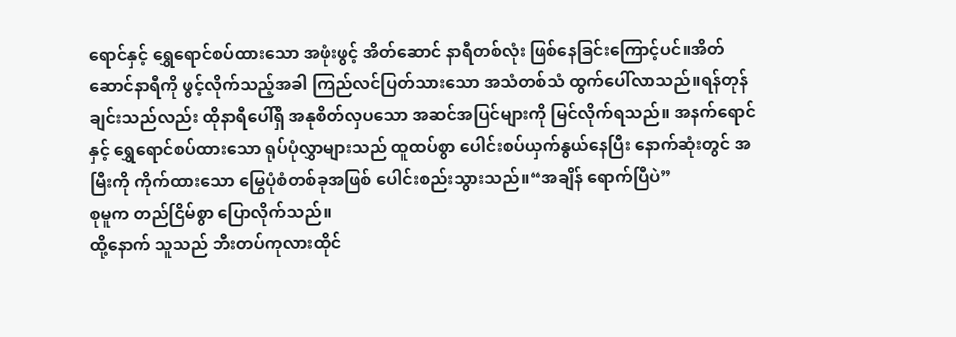ရောင်နှင့် ရွှေရောင်စပ်ထားသော အဖုံးဖွင့် အိတ်ဆောင် နာရီတစ်လုံး ဖြစ်နေခြင်းကြောင့်ပင်။အိတ်ဆောင်နာရီကို ဖွင့်လိုက်သည့်အခါ ကြည်လင်ပြတ်သားသော အသံတစ်သံ ထွက်ပေါ်လာသည်။ရန်တုန်ချင်းသည်လည်း ထိုနာရီပေါ်ရှိ အနုစိတ်လှပသော အဆင်အပြင်များကို မြင်လိုက်ရသည်။ အနက်ရောင်နှင့် ရွှေရောင်စပ်ထားသော ရုပ်ပုံလွှာများသည် ထူထပ်စွာ ပေါင်းစပ်ယှက်နွယ်နေပြီး နောက်ဆုံးတွင် အမြီးကို ကိုက်ထားသော မြွေပုံစံတစ်ခုအဖြစ် ပေါင်းစည်းသွားသည်။“အချိန် ရောက်ပြီပဲ”
စုမူက တည်ငြိမ်စွာ ပြောလိုက်သည်။
ထို့နောက် သူသည် ဘီးတပ်ကုလားထိုင်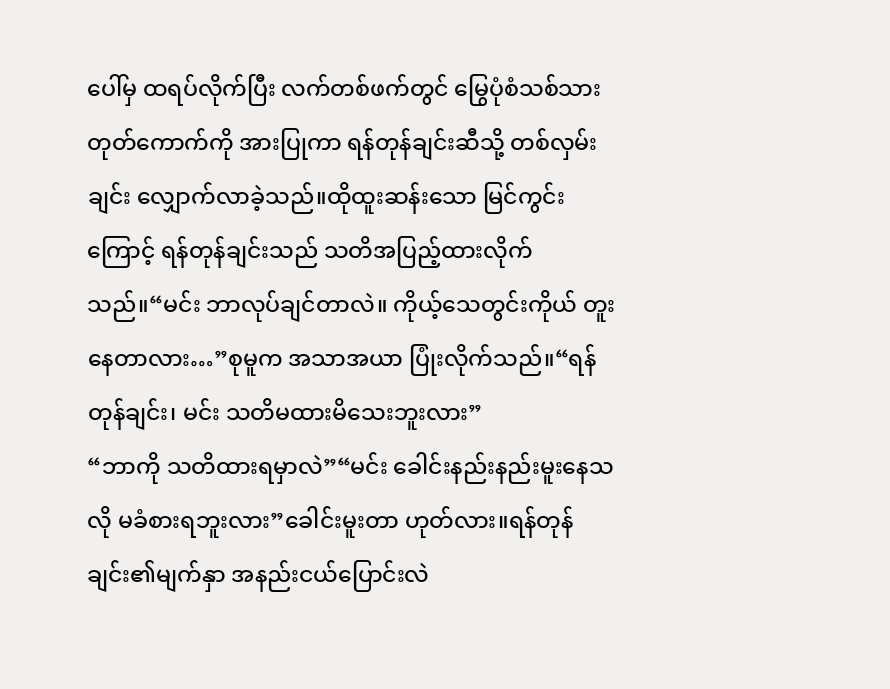ပေါ်မှ ထရပ်လိုက်ပြီး လက်တစ်ဖက်တွင် မြွေပုံစံသစ်သားတုတ်ကောက်ကို အားပြုကာ ရန်တုန်ချင်းဆီသို့ တစ်လှမ်းချင်း လျှောက်လာခဲ့သည်။ထိုထူးဆန်းသော မြင်ကွင်းကြောင့် ရန်တုန်ချင်းသည် သတိအပြည့်ထားလိုက်သည်။“မင်း ဘာလုပ်ချင်တာလဲ။ ကိုယ့်သေတွင်းကိုယ် တူးနေတာလား…”စုမူက အသာအယာ ပြုံးလိုက်သည်။“ရန်တုန်ချင်း၊ မင်း သတိမထားမိသေးဘူးလား”
“ဘာကို သတိထားရမှာလဲ”“မင်း ခေါင်းနည်းနည်းမူးနေသလို မခံစားရဘူးလား”ခေါင်းမူးတာ ဟုတ်လား။ရန်တုန်ချင်း၏မျက်နှာ အနည်းငယ်ပြောင်းလဲ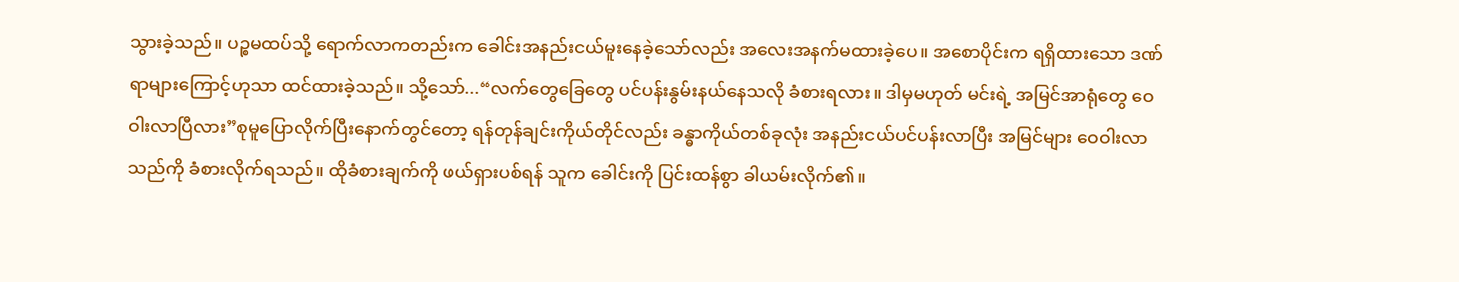သွားခဲ့သည်။ ပဉ္စမထပ်သို့ ရောက်လာကတည်းက ခေါင်းအနည်းငယ်မူးနေခဲ့သော်လည်း အလေးအနက်မထားခဲ့ပေ။ အစောပိုင်းက ရရှိထားသော ဒဏ်ရာများကြောင့်ဟုသာ ထင်ထားခဲ့သည်။ သို့သော်...“လက်တွေခြေတွေ ပင်ပန်းနွမ်းနယ်နေသလို ခံစားရလား။ ဒါမှမဟုတ် မင်းရဲ့ အမြင်အာရုံတွေ ဝေဝါးလာပြီလား”စုမူပြောလိုက်ပြီးနောက်တွင်တော့ ရန်တုန်ချင်းကိုယ်တိုင်လည်း ခန္ဓာကိုယ်တစ်ခုလုံး အနည်းငယ်ပင်ပန်းလာပြီး အမြင်များ ဝေဝါးလာသည်ကို ခံစားလိုက်ရသည်။ ထိုခံစားချက်ကို ဖယ်ရှားပစ်ရန် သူက ခေါင်းကို ပြင်းထန်စွာ ခါယမ်းလိုက်၏။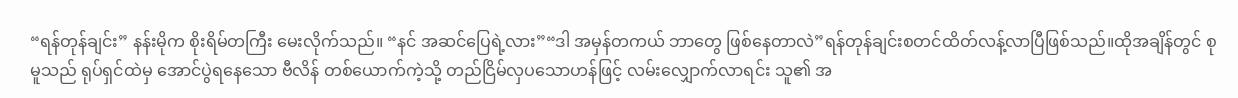“ရန်တုန်ချင်း” နန်းမိုက စိုးရိမ်တကြီး မေးလိုက်သည်။ “နင် အဆင်ပြေရဲ့လား”“ဒါ အမှန်တကယ် ဘာတွေ ဖြစ်နေတာလဲ”ရန်တုန်ချင်းစတင်ထိတ်လန့်လာပြီဖြစ်သည်။ထိုအချိန်တွင် စုမူသည် ရုပ်ရှင်ထဲမှ အောင်ပွဲရနေသော ဗီလိန် တစ်ယောက်ကဲ့သို့ တည်ငြိမ်လှပသောဟန်ဖြင့် လမ်းလျှောက်လာရင်း သူ၏ အ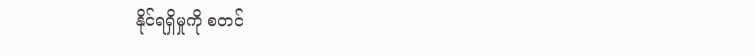နိုင်ရရှိမှုကို စတင်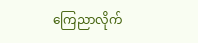ကြေညာလိုက်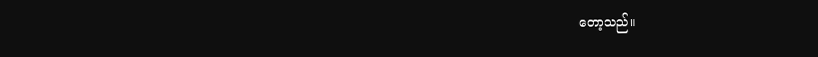တော့သည်။